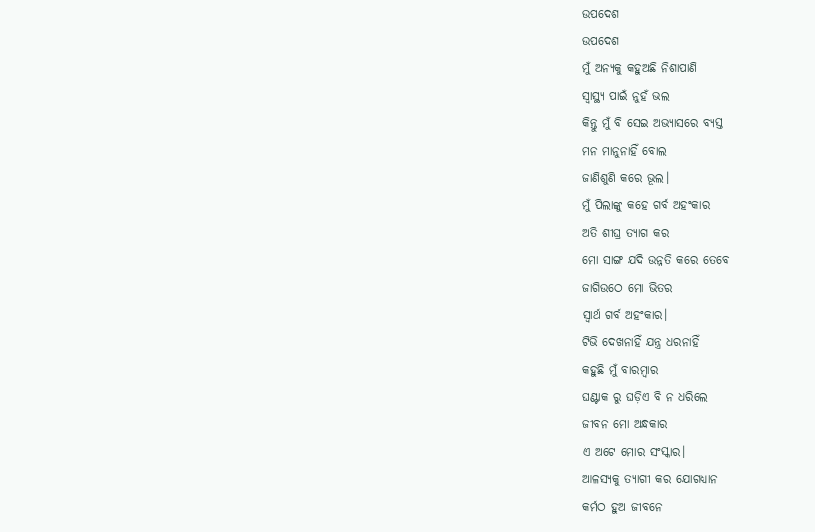ଉପଦେଶ
ଉପଦେଶ
ମୁଁ ଅନ୍ୟକୁ କହୁଅଛି ନିଶାପାଣି
ସ୍ୱାସ୍ଥ୍ୟ ପାଇଁ ନୁହଁ ଭଲ
କିନ୍ତୁ ମୁଁ ବି ସେଇ ଅଭ୍ୟାସରେ ବ୍ୟସ୍ତ
ମନ ମାନୁନାହିଁ ବୋଲ
ଜାଣିଶୁଣି କରେ ଭୂଲ।
ମୁଁ ପିଲାଙ୍କୁ କହେ ଗର୍ବ ଅହଂକାର
ଅତି ଶୀଘ୍ର ତ୍ୟାଗ କର
ମୋ ସାଙ୍ଗ ଯଦି ଉନ୍ନତି କରେ ତେବେ
ଜାଗିଉଠେ ମୋ ଭିତର
ସ୍ୱାର୍ଥ ଗର୍ବ ଅହଂକାର।
ଟିଭି ଦେଖନାହିଁ ଯନ୍ତ୍ର ଧରନାହିଁ
କହୁଛି ମୁଁ ବାରମ୍ବାର
ଘଣ୍ଟାକ ରୁ ଘଡ଼ିଏ ବି ନ ଧରିଲେ
ଜୀବନ ମୋ ଅନ୍ଧକାର
ଏ ଅଟେ ମୋର ସଂସ୍କାର।
ଆଳସ୍ୟକୁ ତ୍ୟାଗୀ କର ଯୋଗଧ୍ୟାନ
କର୍ମଠ ହୁଅ ଜୀବନେ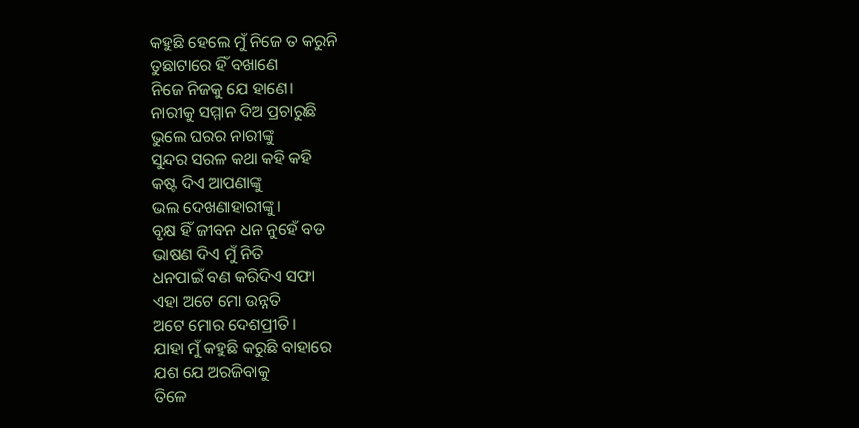କହୁଛି ହେଲେ ମୁଁ ନିଜେ ତ କରୁନି
ତୁଛାଟାରେ ହିଁ ବଖାଣେ
ନିଜେ ନିଜକୁ ଯେ ହାଣେ।
ନାରୀକୁ ସମ୍ମାନ ଦିଅ ପ୍ରଚାରୁଛି
ଭୁଲେ ଘରର ନାରୀଙ୍କୁ
ସୁନ୍ଦର ସରଳ କଥା କହି କହି
କଷ୍ଟ ଦିଏ ଆପଣାଙ୍କୁ
ଭଲ ଦେଖଣାହାରୀଙ୍କୁ।
ବୃକ୍ଷ ହିଁ ଜୀବନ ଧନ ନୁହେଁ ବଡ
ଭାଷଣ ଦିଏ ମୁଁ ନିତି
ଧନପାଇଁ ବଣ କରିଦିଏ ସଫା
ଏହା ଅଟେ ମୋ ଉନ୍ନତି
ଅଟେ ମୋର ଦେଶପ୍ରୀତି।
ଯାହା ମୁଁ କହୁଛି କରୁଛି ବାହାରେ
ଯଶ ଯେ ଅରଜିବାକୁ
ତିଳେ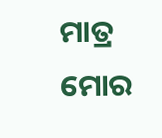ମାତ୍ର ମୋର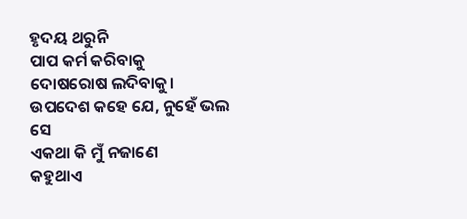ହୃଦୟ ଥରୁନି
ପାପ କର୍ମ କରିବାକୁ
ଦୋଷରୋଷ ଲଦିବାକୁ।
ଉପଦେଶ କହେ ଯେ, ନୁହେଁ ଭଲ ସେ
ଏକଥା କି ମୁଁ ନଜାଣେ
କହୁଥାଏ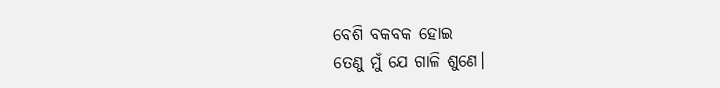ବେଶି ବକବକ ହୋଇ
ତେଣୁ ମୁଁ ଯେ ଗାଳି ଶୁଣେ।